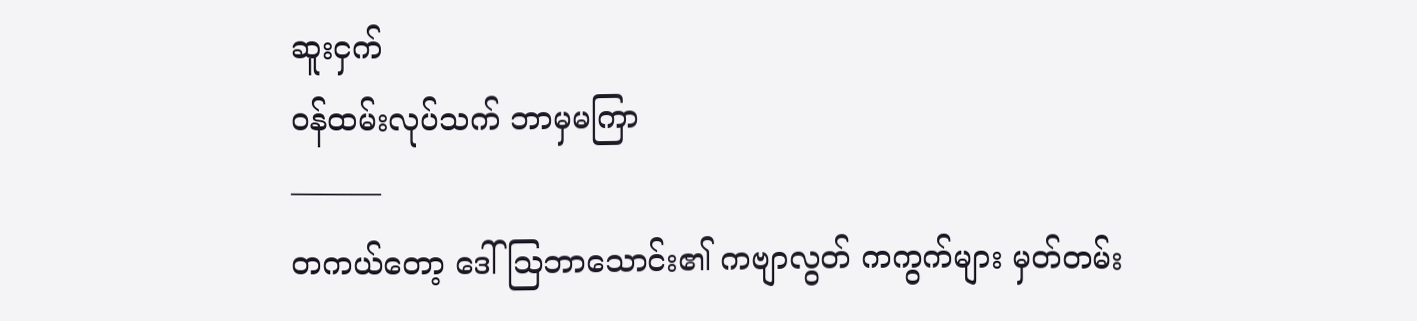ဆူးငှက်
ဝန်ထမ်းလုပ်သက် ဘာမှမကြာ
———
တကယ်တော့ ဒေါ်သြဘာသောင်း၏ ကဗျာလွတ် ကကွက်များ မှတ်တမ်း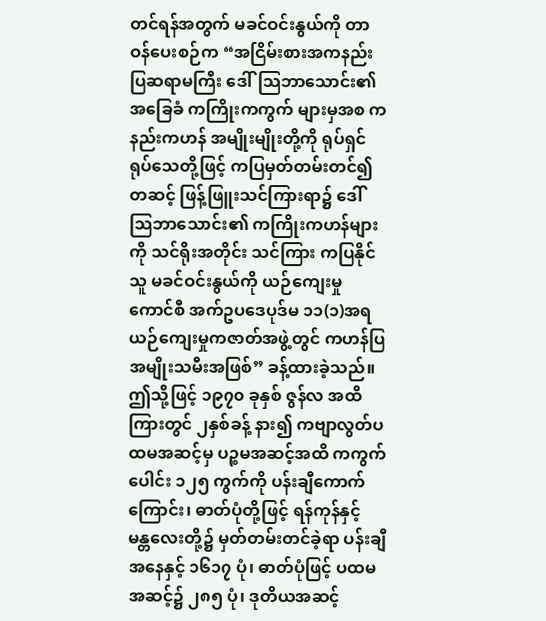တင်ရန်အတွက် မခင်ဝင်းနွယ်ကို တာဝန်ပေးစဉ်က “အငြိမ်းစားအကနည်းပြဆရာမကြီး ဒေါ်သြဘာသောင်း၏ အခြေခံ ကကြိုးကကွက် များမှအစ ကနည်းကဟန် အမျိုးမျိုးတို့ကို ရုပ်ရှင်ရုပ်သေတို့ဖြင့် ကပြမှတ်တမ်းတင်၍ တဆင့် ဖြန့်ဖြူးသင်ကြားရာ၌ ဒေါ်သြဘာသောင်း၏ ကကြိုးကဟန်များကို သင်ရိုးအတိုင်း သင်ကြား ကပြနိုင်သူ မခင်ဝင်းနွယ်ကို ယဉ်ကျေးမှုကောင်စီ အက်ဥပဒေပုဒ်မ ၁၁(၁)အရ ယဉ်ကျေးမှုကဇာတ်အဖွဲ့တွင် ကဟန်ပြအမျိုးသမီးအဖြစ်” ခန့်ထားခဲ့သည်။
ဤသို့ဖြင့် ၁၉၇၀ ခုနှစ် ဇွန်လ အထိ ကြားတွင် ၂နှစ်ခန့် နား၍ ကဗျာလွတ်ပထမအဆင့်မှ ပဉ္စမအဆင့်အထိ ကကွက်ပေါင်း ၁၂၅ ကွက်ကို ပန်းချီကောက်ကြောင်း၊ ဓာတ်ပုံတို့ဖြင့် ရန်ကုန်နှင့် မန္တလေးတို့၌ မှတ်တမ်းတင်ခဲ့ရာ ပန်းချီအနေနှင့် ၁၆၁၇ ပုံ၊ ဓာတ်ပုံဖြင့် ပထမအဆင့်၌ ၂၈၅ ပုံ၊ ဒုတိယအဆင့်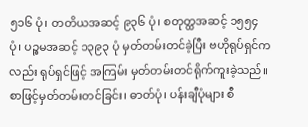၅၁၆ ပုံ၊ တတိယအဆင့် ၉၃၆ ပုံ၊ စတုတ္ထအဆင့် ၁၅၅၄ ပုံ၊ ပဉ္စမအဆင့် ၁၃၉၃ ပုံ မှတ်တမ်းတင်ခဲ့ပြီး ဗဟိုရုပ်ရှင်ကလည်း ရုပ်ရှင်ဖြင့် အကြမ်း မှတ်တမ်းတင်ရိုက်ကူးခဲ့သည်။ စာဖြင့်မှတ်တမ်းတင်ခြင်း၊ ဓာတ်ပုံ၊ ပန်းချီပုံများ စီ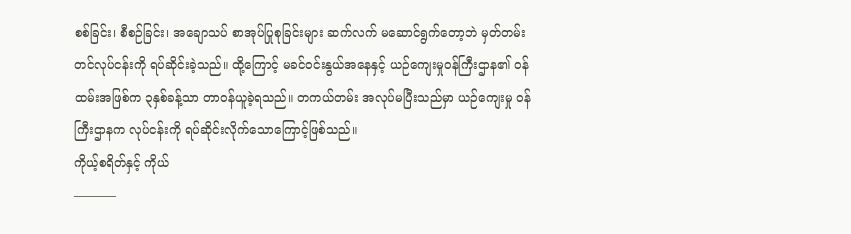စစ်ခြင်း၊ စီစဉ်ခြင်း၊ အချောသပ် စာအုပ်ပြုစုခြင်းများ ဆက်လက် မဆောင်ရွက်တော့ဘဲ မှတ်တမ်းတင်လုပ်ငန်းကို ရပ်ဆိုင်းခဲ့သည်။ ထို့ကြောင့် မခင်ဝင်းနွယ်အနေနှင့် ယဉ်ကျေးမှုဝန်ကြီးဌာန၏ ဝန်ထမ်းအဖြစ်က ၃နှစ်ခန့်သာ တာဝန်ယူခဲ့ရသည်။ တကယ်တမ်း အလုပ်မပြီးသည်မှာ ယဉ်ကျေးမှု ဝန်ကြီးဌာနက လုပ်ငန်းကို ရပ်ဆိုင်းလိုက်သောကြောင့်ဖြစ်သည်။
ကိုယ့်စရိတ်နှင့် ကိုယ်
———–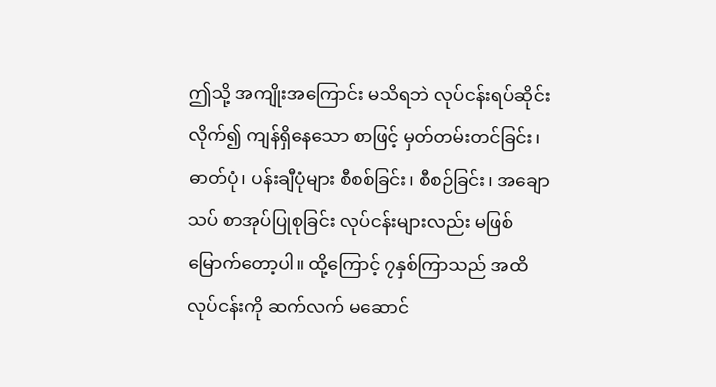ဤသို့ အကျိုးအကြောင်း မသိရဘဲ လုပ်ငန်းရပ်ဆိုင်းလိုက်၍ ကျန်ရှိနေသော စာဖြင့် မှတ်တမ်းတင်ခြင်း၊ ဓာတ်ပုံ၊ ပန်းချီပုံများ စီစစ်ခြင်း၊ စီစဉ်ခြင်း၊ အချောသပ် စာအုပ်ပြုစုခြင်း လုပ်ငန်းများလည်း မဖြစ်မြောက်တော့ပါ။ ထို့ကြောင့် ၇နှစ်ကြာသည် အထိ လုပ်ငန်းကို ဆက်လက် မဆောင်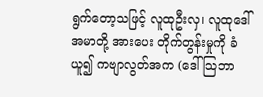ရွက်တော့သဖြင့် လူထုဦးလှ၊ လူထုဒေါ်အမာတို့ အားပေး တိုက်တွန်းမှုကို ခံယူ၍ ကဗျာလွတ်အက (ဒေါ်သြဘာ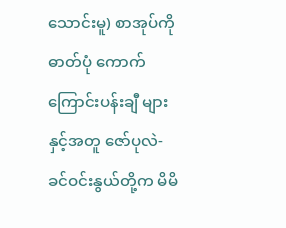သောင်းမူ) စာအုပ်ကို ဓာတ်ပုံ ကောက်ကြောင်းပန်းချီ များနှင့်အတူ ဇော်ပုလဲ-ခင်ဝင်းနွယ်တို့က မိမိ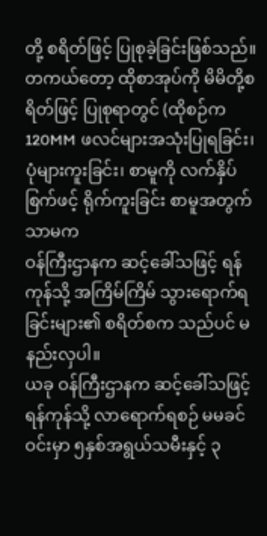တို့ စရိတ်ဖြင့် ပြုစုခဲ့ခြင်းဖြစ်သည်။ တကယ်တော့ ထိုစာအုပ်ကို မိမိတို့စရိတ်ဖြင့် ပြုစုရာတွင် (ထိုစဉ်က 120MM ဖလင်များအသုံးပြုရခြင်း၊ ပုံများကူးခြင်း၊ စာမူကို လက်နှိပ်စြက်ဖင့် ရိုက်ကူးခြင်း စာမူအတွက်သာမက
ဝန်ကြီးဌာနက ဆင့်ခေါ်သဖြင့် ရန်ကုန်သို့ အကြိမ်ကြိမ် သွားရောက်ရခြင်းများ၏ စရိတ်စက သည်ပင် မနည်းလှပါ။
ယခု ဝန်ကြီးဌာနက ဆင့်ခေါ်သဖြင့် ရန်ကုန်သို့ လာရောက်ရစဉ် မမခင်ဝင်းမှာ ၅နှစ်အရွယ်သမီးနှင့် ၃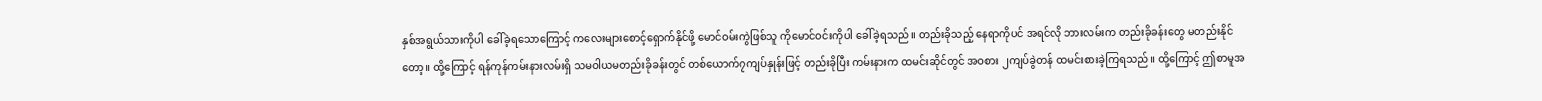နှစ်အရွယ်သားကိုပါ ခေါ်ခဲ့ရသောကြောင့် ကလေးများစောင့်ရှောက်နိုင်ဖို့ မောင်ဝမ်းကွဲဖြစ်သူ ကိုမောင်ဝင်းကိုပါ ခေါ်ခဲ့ရသည်။ တည်းခိုသည့် နေရာကိုပင် အရင်လို ဘားလမ်းက တည်းခိုခန်းတွေ မတည်းနိုင်တော့။ ထို့ကြောင့် ရန်ကုန်ကမ်းနားလမ်းရှိ သမဝါယမတည်းခိုခန်းတွင် တစ်ယောက်၇ကျပ်နှုန်းဖြင့် တည်းခိုပြီး ကမ်းနားက ထမင်းဆိုင်တွင် အဝစား ၂ကျပ်ခွဲတန် ထမင်းစားခဲ့ကြရသည်။ ထို့ကြောင့် ဤစာမူအ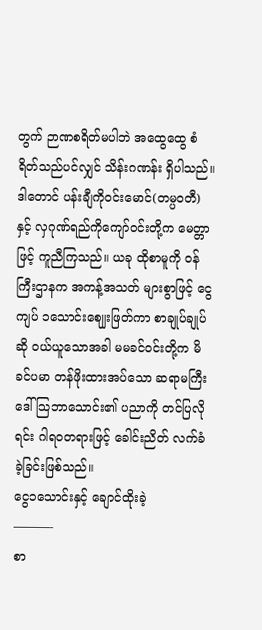တွက် ဉာဏစရိတ်မပါဘဲ အထွေထွေ စံရိတ်သည်ပင်လျှင် သိန်းဂဏန်း ရှိပါသည်။ ဒါတောင် ပန်းချီကိုဝင်းမောင်(တမ္ပဝတီ) နှင့် လှဂုဏ်ရည်ကိုကျော်ဝင်းတို့က မေတ္တာဖြင့် ကူညီကြသည်။ ယခု ထိုစာမူကို ဝန်ကြီးဌာနက အကန့်အသတ် များစွာဖြင့် ငွေကျပ် ၁သောင်းဈျေးဖြတ်ကာ စာချုပ်ချုပ်ဆို ဝယ်ယူသောအခါ မမခင်ဝင်းတို့က မိခင်ပမာ တန်ဖိုးထားအပ်သော ဆရာမကြီးဒေါ်သြဘာသောင်း၏ ပညာကို တင်ပြလိုရင်း ဂါရဝတရားဖြင့် ခေါင်းညိတ် လက်ခံခဲ့ခြင်းဖြစ်သည်။
ငွေ၁သောင်းနှင့် ချောင်ထိုးခဲ့
———-
စာ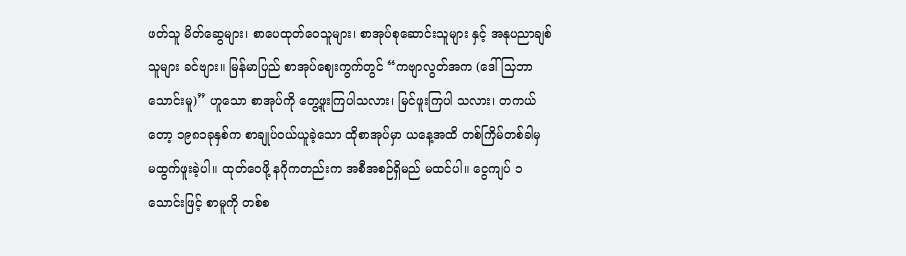ဖတ်သူ မိတ်ဆွေများ၊ စာပေထုတ်ဝေသူများ၊ စာအုပ်စုဆောင်းသူများ နှင့် အနုပညာချစ်သူများ ခင်ဗျား။ မြန်မာပြည် စာအုပ်ဈေးကွက်တွင် “ကဗျာလွတ်အက (ဒေါ်သြဘာသောင်းမူ)” ဟူသော စာအုပ်ကို တွေ့ဖူးကြပါသလား၊ မြင်ဖူးကြပါ သလား၊ တကယ်တော့ ၁၉၈၁ခုနှစ်က စာချုပ်ဝယ်ယူခဲ့သော ထိုစာအုပ်မှာ ယနေ့အထိ တစ်ကြိမ်တစ်ခါမှ မထွက်ဖူးခဲ့ပါ။ ထုတ်ဝေဖို့ နဂိုကတည်းက အစီအစဉ်ရှိမည် မထင်ပါ။ ငွေကျပ် ၁သောင်းဖြင့် စာမူကို တစ်စ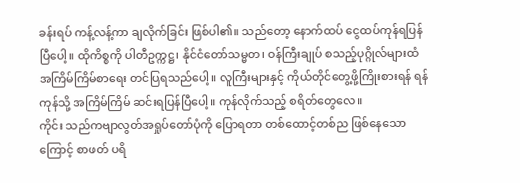ခန်းရပ် ကန့်လန့်ကာ ချလိုက်ခြင်း ဖြစ်ပါ၏။ သည်တော့ နောက်ထပ် ငွေထပ်ကုန်ရပြန်ပြီပေါ့။ ထိုကိစ္စကို ပါတီဥက္ကဋ္ဌ၊ နိုင်ငံတော်သမ္မတ၊ ဝန်ကြီးချုပ် စသည့်ပုဂ္ဂိုလ်များထံ အကြိမ်ကြိမ်စာရေး တင်ပြရသည်ပေါ့။ လူကြီးများနှင့် ကိုယ်တိုင်တွေ့ဖို့ကြိုးစားရန် ရန်ကုန်သို့ အကြိမ်ကြိမ် ဆင်းရပြန်ပြီပေါ့။ ကုန်လိုက်သည့် စရိတ်တွေလေ။
ကိုင်း သည်ကဗျာလွတ်အရှုပ်တော်ပုံကို ပြောရတာ တစ်ထောင့်တစ်ည ဖြစ်နေသောကြောင့် စာဖတ် ပရိ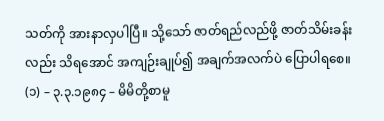သတ်ကို အားနာလှပါပြီ။ သို့သော် ဇာတ်ရည်လည်ဖို့ ဇာတ်သိမ်းခန်းလည်း သိရအောင် အကျဉ်းချုပ်၍ အချက်အလက်ပဲ ပြောပါရစေ။
(၁) – ၃.၃.၁၉၈၄ – မိမိတို့စာမူ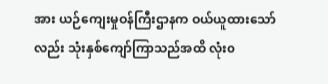အား ယဉ်ကျေးမှုဝန်ကြီးဌာနက ဝယ်ယူထားသော်လည်း သုံးနှစ်ကျော်ကြာသည်အထိ လုံး၀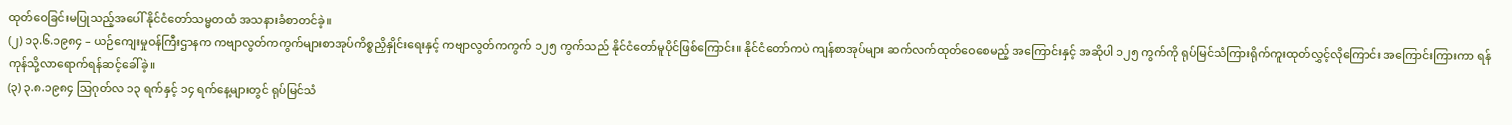ထုတ်ဝေခြင်းမပြုသည့်အပေါ် နိုင်ငံတော်သမ္မတထံ အသနားခံစာတင်ခဲ့။
(၂) ၁၃.၆.၁၉၈၄ – ယဉ်ကျေးမှုဝန်ကြီးဌာနက ကဗျာလွတ်ကကွက်များစာအုပ်ကိစ္စညှိနှိုင်းရေးနှင့် ကဗျာလွတ်ကကွက် ၁၂၅ ကွက်သည် နိုင်ငံတော်မူပိုင်ဖြစ်ကြောင်း။ နိုင်ငံတော်ကပဲ ကျန်စာအုပ်များ ဆက်လက်ထုတ်ဝေစေမည့် အကြောင်းနှင့် အဆိုပါ ၁၂၅ ကွက်ကို ရုပ်မြင်သံကြားရိုက်ကူးထုတ်လွှင့်လိုကြောင်း အကြောင်းကြားကာ ရန်ကုန်သို့လာရောက်ရန်ဆင့်ခေါ်ခဲ့။
(၃) ၃.၈.၁၉၈၄ သြဂုတ်လ ၁၃ ရက်နှင့် ၁၄ ရက်နေ့များတွင် ရုပ်မြင်သံ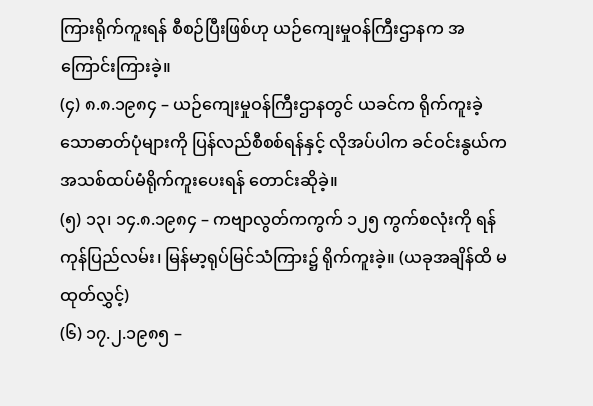ကြားရိုက်ကူးရန် စီစဉ်ပြီးဖြစ်ဟု ယဉ်ကျေးမှုဝန်ကြီးဌာနက အကြောင်းကြားခဲ့။
(၄) ၈.၈.၁၉၈၄ – ယဉ်ကျေးမှုဝန်ကြီးဌာနတွင် ယခင်က ရိုက်ကူးခဲ့သောဓာတ်ပုံများကို ပြန်လည်စီစစ်ရန်နှင့် လိုအပ်ပါက ခင်ဝင်းနွယ်က အသစ်ထပ်မံရိုက်ကူးပေးရန် တောင်းဆိုခဲ့။
(၅) ၁၃၊ ၁၄.၈.၁၉၈၄ – ကဗျာလွတ်ကကွက် ၁၂၅ ကွက်စလုံးကို ရန်ကုန်ပြည်လမ်း၊ မြန်မာ့ရုပ်မြင်သံကြား၌ ရိုက်ကူးခဲ့။ (ယခုအချိန်ထိ မထုတ်လွှင့်)
(၆) ၁၇.၂.၁၉၈၅ –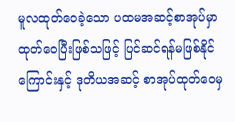မူလထုတ်ဝေခဲ့သော ပထမအဆင့်စာအုပ်မှာ ထုတ်ဝေပြီးဖြစ်သဖြင့် ပြင်ဆင်ရန်မဖြစ်နိုင်ကြောင်းနှင့် ဒုတိယအဆင့် စာအုပ်ထုတ်ဝေမှ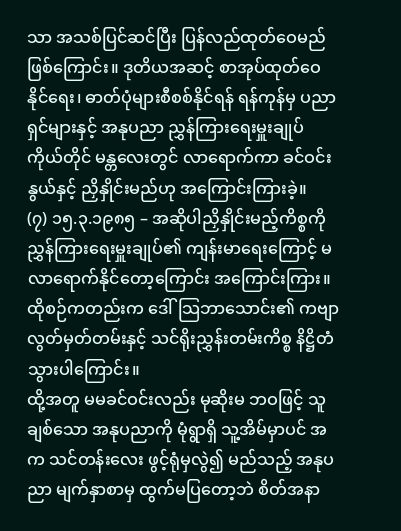သာ အသစ်ပြင်ဆင်ပြီး ပြန်လည်ထုတ်ဝေမည်ဖြစ်ကြောင်း။ ဒုတိယအဆင့် စာအုပ်ထုတ်ဝေနိုင်ရေး၊ ဓာတ်ပုံများစီစစ်နိုင်ရန် ရန်ကုန်မှ ပညာရှင်များနှင့် အနုပညာ ညွှန်ကြားရေးမှူးချုပ် ကိုယ်တိုင် မန္တလေးတွင် လာရောက်ကာ ခင်ဝင်းနွယ်နှင့် ညှိနှိုင်းမည်ဟု အကြောင်းကြားခဲ့။
(၇) ၁၅.၃.၁၉၈၅ – အဆိုပါညှိနှိုင်းမည့်ကိစ္စကို ညွှန်ကြားရေးမှူးချုပ်၏ ကျန်းမာရေးကြောင့် မလာရောက်နိုင်တော့ကြောင်း အကြောင်းကြား။
ထိုစဉ်ကတည်းက ဒေါ်သြဘာသောင်း၏ ကဗျာလွတ်မှတ်တမ်းနှင့် သင်ရိုးညွှန်းတမ်းကိစ္စ နိဋ္ဌိတံသွားပါကြောင်း။
ထို့အတူ မမခင်ဝင်းလည်း မုဆိုးမ ဘဝဖြင့် သူချစ်သော အနုပညာကို မုံရွာရှိ သူ့အိမ်မှာပင် အက သင်တန်းလေး ဖွင့်ရုံမှလွဲ၍ မည်သည့် အနုပညာ မျက်နှာစာမှ ထွက်မပြတော့ဘဲ စိတ်အနာ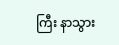ကြီး နာသွား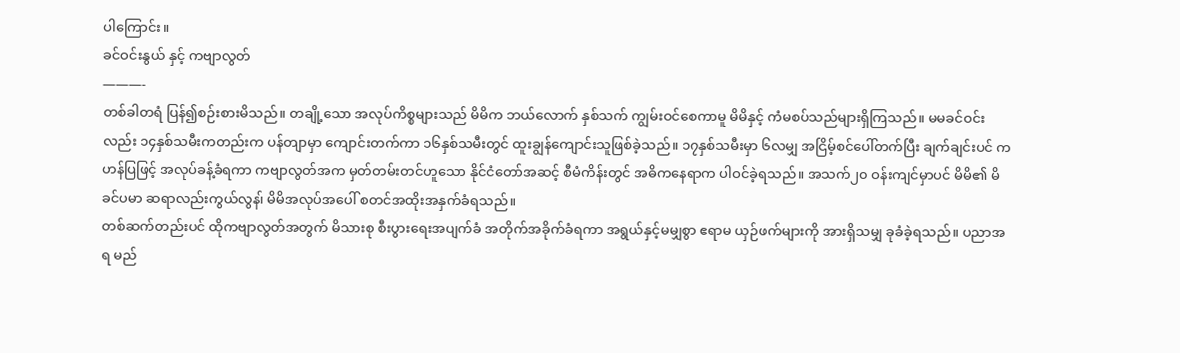ပါကြောင်း။
ခင်ဝင်းနွယ် နှင့် ကဗျာလွတ်
———-
တစ်ခါတရံ ပြန်၍စဉ်းစားမိသည်။ တချို့သော အလုပ်ကိစ္စများသည် မိမိက ဘယ်လောက် နှစ်သက် ကျွမ်းဝင်စေကာမူ မိမိနှင့် ကံမစပ်သည်များရှိကြသည်။ မမခင်ဝင်းလည်း ၁၄နှစ်သမီးကတည်းက ပန်တျာမှာ ကျောင်းတက်ကာ ၁၆နှစ်သမီးတွင် ထူးချွန်ကျောင်းသူဖြစ်ခဲ့သည်။ ၁၇နှစ်သမီးမှာ ၆လမျှ အငြိမ့်စင်ပေါ်တက်ပြီး ချက်ချင်းပင် ကဟန်ပြဖြင့် အလုပ်ခန့်ခံရကာ ကဗျာလွတ်အက မှတ်တမ်းတင်ဟူသော နိုင်ငံတော်အဆင့် စီမံကိန်းတွင် အဓိကနေရာက ပါဝင်ခဲ့ရသည်။ အသက်၂၀ ဝန်းကျင်မှာပင် မိမိ၏ မိခင်ပမာ ဆရာလည်းကွယ်လွန၊် မိမိအလုပ်အပေါ် စတင်အထိုးအနှက်ခံရသည်။
တစ်ဆက်တည်းပင် ထိုကဗျာလွတ်အတွက် မိသားစု စီးပွားရေးအပျက်ခံ အတိုက်အခိုက်ခံရကာ အရွယ်နှင့်မမျှစွာ ဧရာမ ယှဉ်ဖက်များကို အားရှိသမျှ ခုခံခဲ့ရသည်။ ပညာအရ မည်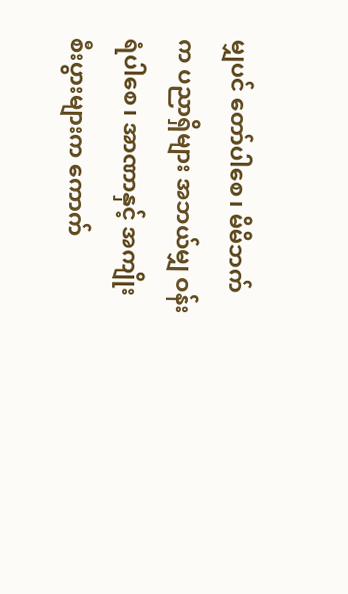မျှပင် တော်ပါစေ၊ မိမိဘက်က ပညာရှိများ အဘယ်မျှ ဝန်းရံပါစေ၊ အာဏာနှင့် အကျိုးစီးပွားများက ကောက်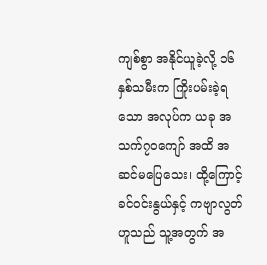ကျစ်စွာ အနိုင်ယူခဲ့လို့ ၁၆နှစ်သမီးက ကြိုးပမ်းခဲ့ရသော အလုပ်က ယခု အသက်၇၀ကျော် အထိ အဆင်မပြေသေး၊ ထို့ကြောင့် ခင်ဝင်းနွယ်နှင့် ကဗျာလွတ်ဟူသည် သူ့အတွက် အ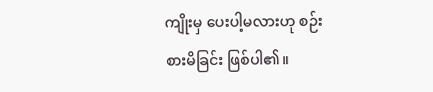ကျိုးမှ ပေးပါ့မလားဟု စဉ်းစားမိခြင်း ဖြစ်ပါ၏။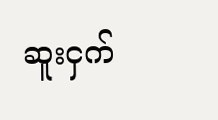ဆူးငှက်